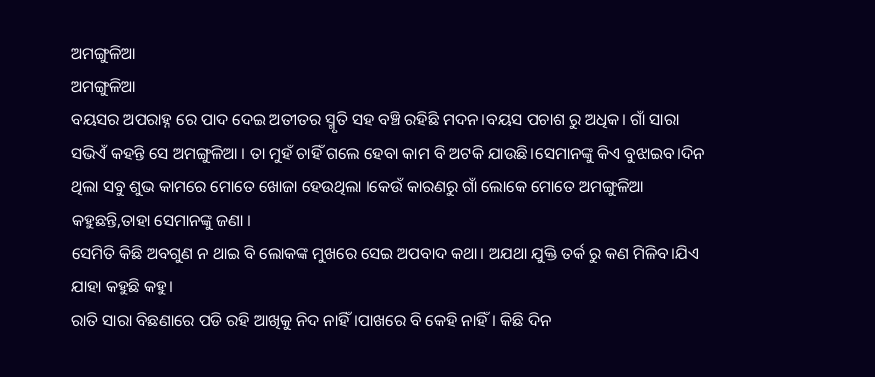ଅମଙ୍ଗୁଳିଆ
ଅମଙ୍ଗୁଳିଆ
ବୟସର ଅପରାହ୍ନ ରେ ପାଦ ଦେଇ ଅତୀତର ସ୍ମୃତି ସହ ବଞ୍ଚି ରହିଛି ମଦନ।ବୟସ ପଚାଶ ରୁ ଅଧିକ। ଗାଁ ସାରା ସଭିଏଁ କହନ୍ତି ସେ ଅମଙ୍ଗୁଳିଆ । ତା ମୁହଁ ଚାହିଁ ଗଲେ ହେବା କାମ ବି ଅଟକି ଯାଉଛି।ସେମାନଙ୍କୁ କିଏ ବୁଝାଇବ।ଦିନ ଥିଲା ସବୁ ଶୁଭ କାମରେ ମୋତେ ଖୋଜା ହେଉଥିଲା ।କେଉଁ କାରଣରୁ ଗାଁ ଲୋକେ ମୋତେ ଅମଙ୍ଗୁଳିଆ କହୁଛନ୍ତି,ତାହା ସେମାନଙ୍କୁ ଜଣା ।
ସେମିତି କିଛି ଅବଗୁଣ ନ ଥାଇ ବି ଲୋକଙ୍କ ମୁଖରେ ସେଇ ଅପବାଦ କଥା। ଅଯଥା ଯୁକ୍ତି ତର୍କ ରୁ କଣ ମିଳିବ।ଯିଏ ଯାହା କହୁଛି କହୁ।
ରାତି ସାରା ବିଛଣାରେ ପଡି ରହି ଆଖିକୁ ନିଦ ନାହିଁ।ପାଖରେ ବି କେହି ନାହିଁ। କିଛି ଦିନ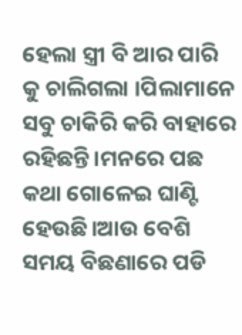ହେଲା ସ୍ତ୍ରୀ ବି ଆର ପାରି କୁ ଚାଲିଗଲା ।ପିଲାମାନେ ସବୁ ଚାକିରି କରି ବାହାରେ ରହିଛନ୍ତି।ମନରେ ପଛ କଥା ଗୋଳେଇ ଘାଣ୍ଟି ହେଉଛି।ଆଉ ବେଶି ସମୟ ବିଛଣାରେ ପଡି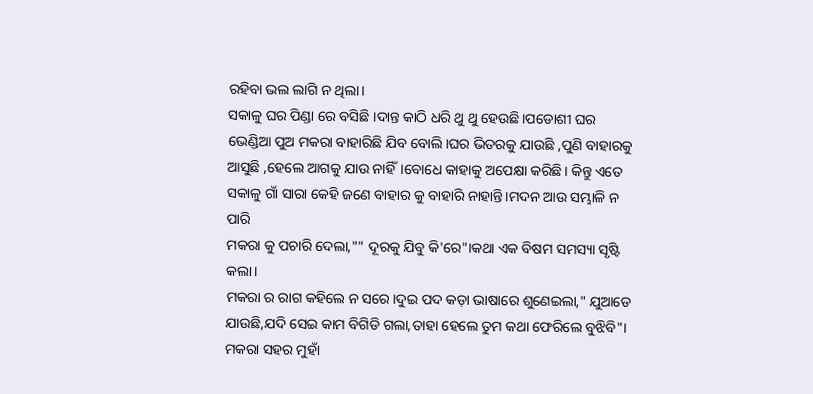ରହିବା ଭଲ ଲାଗି ନ ଥିଲା।
ସକାଳୁ ଘର ପିଣ୍ଡା ରେ ବସିଛି ।ଦାନ୍ତ କାଠି ଧରି ଥୁ ଥୁ ହେଉଛି।ପଡୋଶୀ ଘର ଭେଣ୍ଡିଆ ପୁଅ ମକରା ବାହାରିଛି ଯିବ ବୋଲି।ଘର ଭିତରକୁ ଯାଉଛି ,ପୁଣି ବାହାରକୁ ଆସୁଛି ,ହେଲେ ଆଗକୁ ଯାଉ ନାହିଁ।ବୋଧେ କାହାକୁ ଅପେକ୍ଷା କରିଛି। କିନ୍ତୁ ଏତେ ସକାଳୁ ଗାଁ ସାରା କେହି ଜଣେ ବାହାର କୁ ବାହାରି ନାହାନ୍ତି।ମଦନ ଆଉ ସମ୍ଭାଳି ନ ପାରି
ମକରା କୁ ପଚାରି ଦେଲା,"" ଦୂରକୁ ଯିବୁ କି'ରେ"।କଥା ଏକ ବିଷମ ସମସ୍ୟା ସୃଷ୍ଟି କଲା।
ମକରା ର ରାଗ କହିଲେ ନ ସରେ।ଦୁଇ ପଦ କଡ଼ା ଭାଷାରେ ଶୁଣେଇଲା," ଯୁଆଡେ ଯାଉଛି,ଯଦି ସେଇ କାମ ବିଗିଡି ଗଲା,ତାହା ହେଲେ ତୁମ କଥା ଫେରିଲେ ବୁଝିବି"।
ମକରା ସହର ମୁହାଁ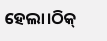ହେଲା।ଠିକ୍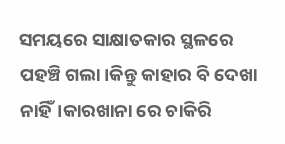ସମୟରେ ସାକ୍ଷାତକାର ସ୍ଥଳରେ ପହଞ୍ଚି ଗଲା।କିନ୍ତୁ କାହାର ବି ଦେଖା ନାହିଁ।କାରଖାନା ରେ ଚାକିରି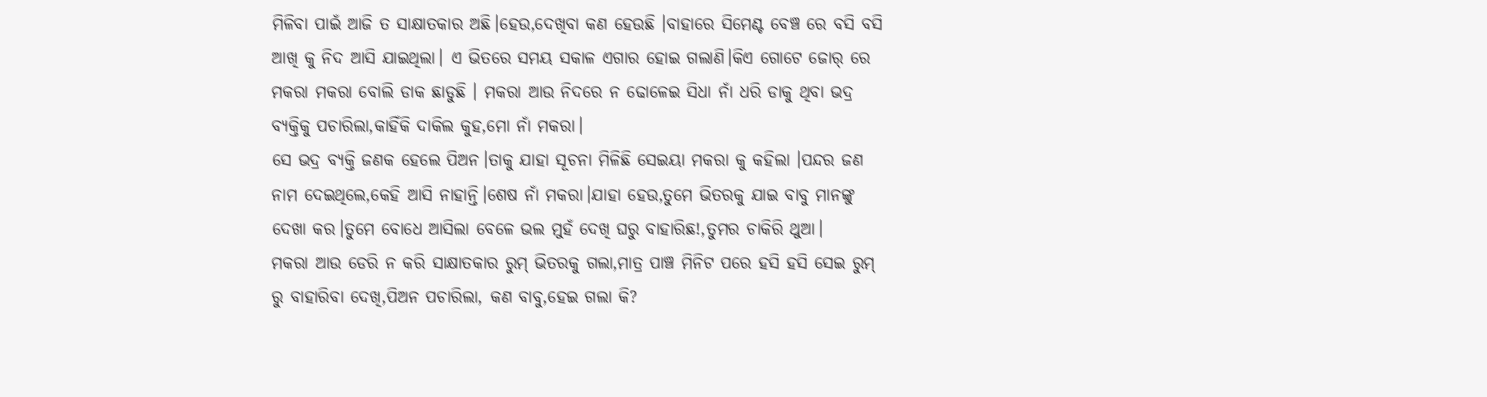ମିଳିବା ପାଇଁ ଆଜି ତ ସାକ୍ଷାତକାର ଅଛି।ହେଉ,ଦେଖିବା କଣ ହେଉଛି ।ବାହାରେ ସିମେଣ୍ଟ ବେଞ୍ଚ ରେ ବସି ବସି ଆଖି କୁ ନିଦ ଆସି ଯାଇଥିଲା। ଏ ଭିତରେ ସମୟ ସକାଳ ଏଗାର ହୋଇ ଗଲାଣି।କିଏ ଗୋଟେ ଜୋର୍ ରେ ମକରା ମକରା ବୋଲି ଡାକ ଛାଡୁଛି । ମକରା ଆଉ ନିଦରେ ନ ଢୋଳେଇ ସିଧା ନାଁ ଧରି ଡାକୁ ଥିବା ଭଦ୍ର ବ୍ୟକ୍ତିକୁ ପଚାରିଲା,କାହିଁକି ଦାକିଲ କୁହ,ମୋ ନାଁ ମକରା।
ସେ ଭଦ୍ର ବ୍ୟକ୍ତି ଜଣକ ହେଲେ ପିଅନ।ତାକୁ ଯାହା ସୂଚନା ମିଳିଛି ସେଇୟା ମକରା କୁ କହିଲା ।ପନ୍ଦର ଜଣ ନାମ ଦେଇଥିଲେ,କେହି ଆସି ନାହାନ୍ତି।ଶେଷ ନାଁ ମକରା।ଯାହା ହେଉ,ତୁମେ ଭିତରକୁ ଯାଇ ବାବୁ ମାନଙ୍କୁ ଦେଖା କର।ତୁମେ ବୋଧେ ଆସିଲା ବେଳେ ଭଲ ମୁହଁ ଦେଖି ଘରୁ ବାହାରିଛ!,ତୁମର ଚାକିରି ଥୁଆ।
ମକରା ଆଉ ଡେରି ନ କରି ସାକ୍ଷାତକାର ରୁମ୍ ଭିତରକୁ ଗଲା,ମାତ୍ର ପାଞ୍ଚ ମିନିଟ ପରେ ହସି ହସି ସେଇ ରୁମ୍ ରୁ ବାହାରିବା ଦେଖି,ପିଅନ ପଚାରିଲା, କଣ ବାବୁ,ହେଇ ଗଲା କି?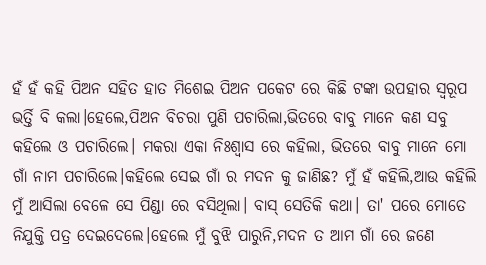ହଁ ହଁ କହି ପିଅନ ସହିତ ହାତ ମିଶେଇ ପିଅନ ପକେଟ ରେ କିଛି ଟଙ୍କା ଉପହାର ସ୍ବରୂପ ଭର୍ତ୍ତି ବି କଲା।ହେଲେ,ପିଅନ ବିଚରା ପୁଣି ପଚାରିଲା,ଭିତରେ ବାବୁ ମାନେ କଣ ସବୁ କହିଲେ ଓ ପଚାରିଲେ। ମକରା ଏକା ନିଃଶ୍ବାସ ରେ କହିଲା, ଭିତରେ ବାବୁ ମାନେ ମୋ ଗାଁ ନାମ ପଚାରିଲେ।କହିଲେ ସେଇ ଗାଁ ର ମଦନ କୁ ଜାଣିଛ? ମୁଁ ହଁ କହିଲି,ଆଉ କହିଲି ମୁଁ ଆସିଲା ବେଳେ ସେ ପିଣ୍ଡା ରେ ବସିଥିଲା। ବାସ୍ ସେତିକି କଥା। ତା' ପରେ ମୋତେ ନିଯୁକ୍ତି ପତ୍ର ଦେଇଦେଲେ।ହେଲେ ମୁଁ ବୁଝି ପାରୁନି,ମଦନ ତ ଆମ ଗାଁ ରେ ଜଣେ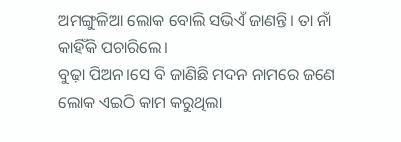ଅମଙ୍ଗୁଳିଆ ଲୋକ ବୋଲି ସଭିଏଁ ଜାଣନ୍ତି। ତା ନାଁ କାହିଁକି ପଚାରିଲେ।
ବୁଢ଼ା ପିଅନ।ସେ ବି ଜାଣିଛି ମଦନ ନାମରେ ଜଣେ ଲୋକ ଏଇଠି କାମ କରୁଥିଲା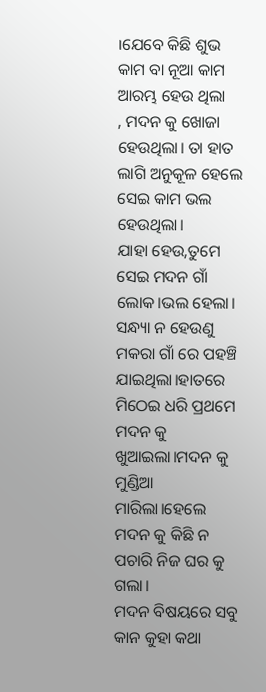।ଯେବେ କିଛି ଶୁଭ କାମ ବା ନୂଆ କାମ ଆରମ୍ଭ ହେଉ ଥିଲା
, ମଦନ କୁ ଖୋଜା ହେଉଥିଲା। ତା ହାତ ଲାଗି ଅନୁକୂଳ ହେଲେ ସେଇ କାମ ଭଲ ହେଉଥିଲା।
ଯାହା ହେଉ,ତୁମେ ସେଇ ମଦନ ଗାଁ ଲୋକ।ଭଲ ହେଲା।
ସନ୍ଧ୍ୟା ନ ହେଉଣୁ ମକରା ଗାଁ ରେ ପହଞ୍ଚି ଯାଇଥିଲା।ହାତରେ ମିଠେଇ ଧରି ପ୍ରଥମେ ମଦନ କୁ ଖୁଆଇଲା।ମଦନ କୁ ମୁଣ୍ଡିଆ ମାରିଲା।ହେଲେ ମଦନ କୁ କିଛି ନ ପଚାରି ନିଜ ଘର କୁ ଗଲା।
ମଦନ ବିଷୟରେ ସବୁ କାନ କୁହା କଥା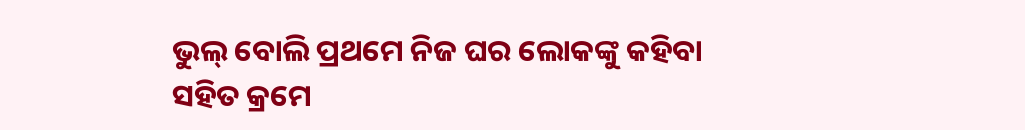ଭୁଲ୍ ବୋଲି ପ୍ରଥମେ ନିଜ ଘର ଲୋକଙ୍କୁ କହିବା ସହିତ କ୍ରମେ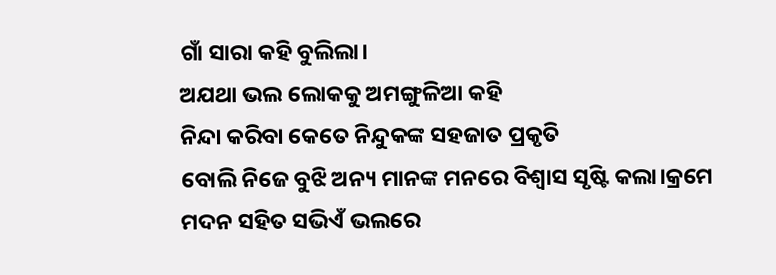ଗାଁ ସାରା କହି ବୁଲିଲା।
ଅଯଥା ଭଲ ଲୋକକୁ ଅମଙ୍ଗୁଳିଆ କହି
ନିନ୍ଦା କରିବା କେତେ ନିନ୍ଦୁକଙ୍କ ସହଜାତ ପ୍ରକୃତି
ବୋଲି ନିଜେ ବୁଝି ଅନ୍ୟ ମାନଙ୍କ ମନରେ ବିଶ୍ଵାସ ସୃଷ୍ଟି କଲା।କ୍ରମେ ମଦନ ସହିତ ସଭିଏଁ ଭଲରେ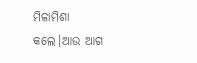ମିଳାମିଶା କଲେ।ଆଉ ଆଗ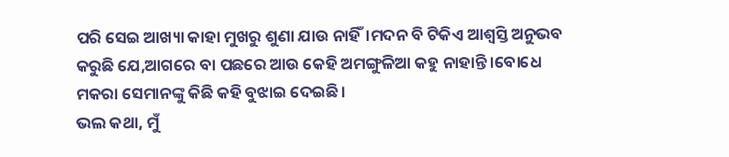ପରି ସେଇ ଆଖ୍ୟା କାହା ମୁଖରୁ ଶୁଣା ଯାଉ ନାହିଁ।ମଦନ ବି ଟିକିଏ ଆଶ୍ୱସ୍ତି ଅନୁଭବ କରୁଛି ଯେ,ଆଗରେ ବା ପଛରେ ଆଉ କେହି ଅମଙ୍ଗୁଳିଆ କହୁ ନାହାନ୍ତି ।ବୋଧେ ମକରା ସେମାନଙ୍କୁ କିଛି କହି ବୁଝାଇ ଦେଇଛି।
ଭଲ କଥା, ମୁଁ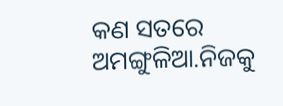କଣ ସତରେ ଅମଙ୍ଗୁଳିଆ.ନିଜକୁ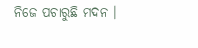ନିଜେ ପଚାରୁଛି ମଦନ ।